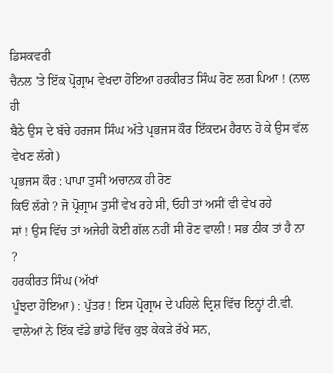ਡਿਸਕਵਰੀ
ਚੈਨਲ 'ਤੇ ਇੱਕ ਪ੍ਰੋਗ੍ਰਾਮ ਵੇਖਦਾ ਹੋਇਆ ਹਰਕੀਰਤ ਸਿੰਘ ਰੋਣ ਲਗ ਪਿਆ ! (ਨਾਲ ਹੀ
ਬੈਠੇ ਉਸ ਦੇ ਬੱਚੇ ਹਰਜਸ ਸਿੰਘ ਅੱਤੇ ਪ੍ਰਭਜਸ ਕੌਰ ਇੱਕਦਮ ਹੈਰਾਨ ਹੋ ਕੇ ਉਸ ਵੱਲ
ਵੇਖਣ ਲੱਗੇ)
ਪ੍ਰਭਜਸ ਕੌਰ : ਪਾਪਾ ਤੁਸੀਂ ਅਚਾਨਕ ਹੀ ਰੋਣ
ਕਿਓਂ ਲੱਗੇ ? ਜੋ ਪ੍ਰੋਗ੍ਰਾਮ ਤੁਸੀਂ ਵੇਖ ਰਹੇ ਸੀ, ਓਹੀ ਤਾਂ ਅਸੀਂ ਵੀ ਵੇਖ ਰਹੇ
ਸਾਂ ! ਉਸ ਵਿੱਚ ਤਾਂ ਅਜੇਹੀ ਕੋਈ ਗੱਲ ਨਹੀਂ ਸੀ ਰੋਣ ਵਾਲੀ ! ਸਭ ਠੀਕ ਤਾਂ ਹੈ ਨਾ
?
ਹਰਕੀਰਤ ਸਿੰਘ (ਅੱਖਾਂ
ਪੂੰਝਦਾ ਹੋਇਆ) : ਪੁੱਤਰ ! ਇਸ ਪ੍ਰੋਗ੍ਰਾਮ ਦੇ ਪਹਿਲੇ ਦ੍ਰਿਸ਼ ਵਿੱਚ ਇਨ੍ਹਾਂ ਟੀ.ਵੀ.
ਵਾਲੇਆਂ ਨੇ ਇੱਕ ਵੱਡੇ ਭਾਂਡੇ ਵਿੱਚ ਕੁਝ ਕੇਕੜੇ ਰੱਖੇ ਸਨ,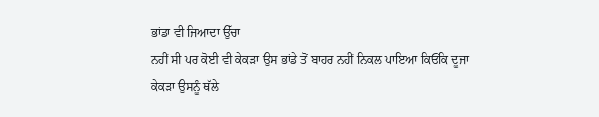ਭਾਂਡਾ ਵੀ ਜਿਆਦਾ ਉੱਚਾ
ਨਹੀਂ ਸੀ ਪਰ ਕੋਈ ਵੀ ਕੇਕੜਾ ਉਸ ਭਾਂਡੇ ਤੋਂ ਬਾਹਰ ਨਹੀਂ ਨਿਕਲ ਪਾਇਆ ਕਿਓਂਕਿ ਦੂਜਾ
ਕੇਕੜਾ ਉਸਨੂੰ ਥੱਲੇ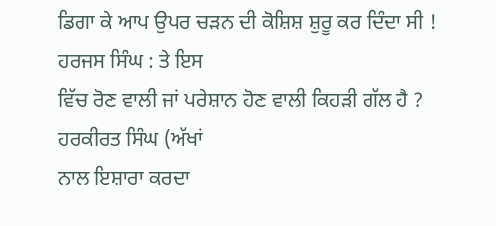ਡਿਗਾ ਕੇ ਆਪ ਉਪਰ ਚੜਨ ਦੀ ਕੋਸ਼ਿਸ਼ ਸ਼ੁਰੂ ਕਰ ਦਿੰਦਾ ਸੀ !
ਹਰਜਸ ਸਿੰਘ : ਤੇ ਇਸ
ਵਿੱਚ ਰੋਣ ਵਾਲੀ ਜਾਂ ਪਰੇਸ਼ਾਨ ਹੋਣ ਵਾਲੀ ਕਿਹੜੀ ਗੱਲ ਹੈ ?
ਹਰਕੀਰਤ ਸਿੰਘ (ਅੱਖਾਂ
ਨਾਲ ਇਸ਼ਾਰਾ ਕਰਦਾ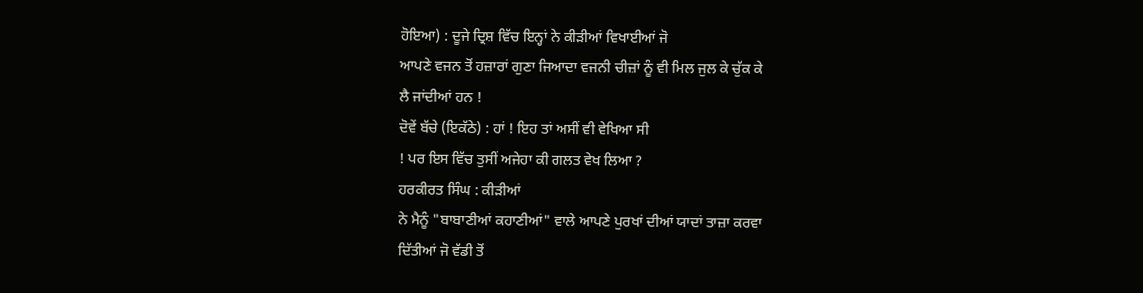ਹੋਇਆ) : ਦੂਜੇ ਦ੍ਰਿਸ਼ ਵਿੱਚ ਇਨ੍ਹਾਂ ਨੇ ਕੀੜੀਆਂ ਵਿਖਾਈਆਂ ਜੋ
ਆਪਣੇ ਵਜਨ ਤੋਂ ਹਜ਼ਾਰਾਂ ਗੁਣਾ ਜਿਆਦਾ ਵਜਨੀ ਚੀਜ਼ਾਂ ਨੂੰ ਵੀ ਮਿਲ ਜੁਲ ਕੇ ਚੁੱਕ ਕੇ
ਲੈ ਜਾਂਦੀਆਂ ਹਨ !
ਦੋਵੇਂ ਬੱਚੇ (ਇਕੱਠੇ) : ਹਾਂ ! ਇਹ ਤਾਂ ਅਸੀਂ ਵੀ ਵੇਖਿਆ ਸੀ
! ਪਰ ਇਸ ਵਿੱਚ ਤੁਸੀਂ ਅਜੇਹਾ ਕੀ ਗਲਤ ਵੇਖ ਲਿਆ ?
ਹਰਕੀਰਤ ਸਿੰਘ : ਕੀੜੀਆਂ
ਨੇ ਮੈਨੂੰ "ਬਾਬਾਣੀਆਂ ਕਹਾਣੀਆਂ" ਵਾਲੇ ਆਪਣੇ ਪੁਰਖਾਂ ਦੀਆਂ ਯਾਦਾਂ ਤਾਜ਼ਾ ਕਰਵਾ
ਦਿੱਤੀਆਂ ਜੋ ਵੱਡੀ ਤੋਂ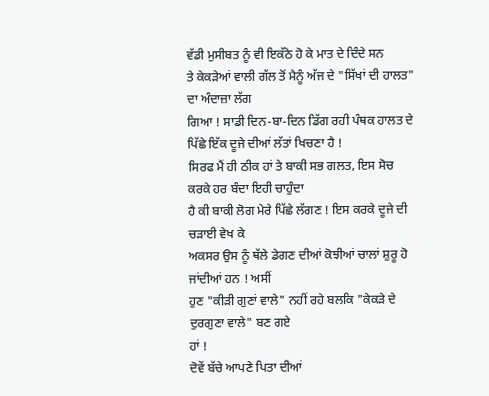ਵੱਡੀ ਮੁਸੀਬਤ ਨੂੰ ਵੀ ਇਕੱਠੇ ਹੋ ਕੇ ਮਾਤ ਦੇ ਦਿੰਦੇ ਸਨ
ਤੇ ਕੇਕੜੇਆਂ ਵਾਲੀ ਗੱਲ ਤੋਂ ਮੈਨੂੰ ਅੱਜ ਦੇ "ਸਿੱਖਾਂ ਦੀ ਹਾਲਤ" ਦਾ ਅੰਦਾਜ਼ਾ ਲੱਗ
ਗਿਆ ! ਸਾਡੀ ਦਿਨ-ਬਾ-ਦਿਨ ਡਿੱਗ ਰਹੀ ਪੰਥਕ ਹਾਲਤ ਦੇ
ਪਿੱਛੇ ਇੱਕ ਦੂਜੇ ਦੀਆਂ ਲੱਤਾਂ ਖਿਚਣਾ ਹੈ !
ਸਿਰਫ ਮੈਂ ਹੀ ਠੀਕ ਹਾਂ ਤੇ ਬਾਕੀ ਸਭ ਗਲਤ, ਇਸ ਸੋਚ ਕਰਕੇ ਹਰ ਬੰਦਾ ਇਹੀ ਚਾਹੁੰਦਾ
ਹੈ ਕੀ ਬਾਕੀ ਲੋਗ ਮੇਰੇ ਪਿੱਛੇ ਲੱਗਣ ! ਇਸ ਕਰਕੇ ਦੂਜੇ ਦੀ ਚੜਾਈ ਵੇਖ ਕੇ
ਅਕਸਰ ਉਸ ਨੂੰ ਥੱਲੇ ਡੇਗਣ ਦੀਆਂ ਕੋਝੀਆਂ ਚਾਲਾਂ ਸ਼ੁਰੂ ਹੋ ਜਾਂਦੀਆਂ ਹਨ ! ਅਸੀਂ
ਹੁਣ "ਕੀੜੀ ਗੁਣਾਂ ਵਾਲੇ" ਨਹੀਂ ਰਹੇ ਬਲਕਿ "ਕੇਕੜੇ ਦੇ ਦੁਰਗੁਣਾ ਵਾਲੇ" ਬਣ ਗਏ
ਹਾਂ !
ਦੋਵੇਂ ਬੱਚੇ ਆਪਣੇ ਪਿਤਾ ਦੀਆਂ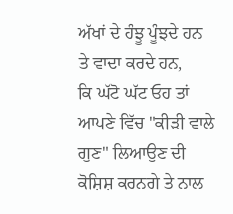ਅੱਖਾਂ ਦੇ ਹੰਝੂ ਪੂੰਝਦੇ ਹਨ
ਤੇ ਵਾਦਾ ਕਰਦੇ ਹਨ,
ਕਿ ਘੱਟੋ ਘੱਟ ਓਹ ਤਾਂ ਆਪਣੇ ਵਿੱਚ "ਕੀੜੀ ਵਾਲੇ ਗੁਣ" ਲਿਆਉਣ ਦੀ
ਕੋਸ਼ਿਸ਼ ਕਰਨਗੇ ਤੇ ਨਾਲ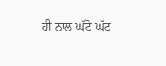ਹੀ ਨਾਲ ਘੱਟੋ ਘੱਟ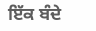ਇੱਕ ਬੰਦੇ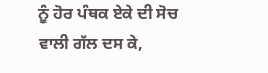ਨੂੰ ਹੋਰ ਪੰਥਕ ਏਕੇ ਦੀ ਸੋਚ
ਵਾਲੀ ਗੱਲ ਦਸ ਕੇ,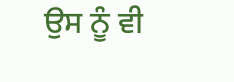ਉਸ ਨੂੰ ਵੀ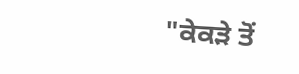"ਕੇਕੜੇ ਤੋਂ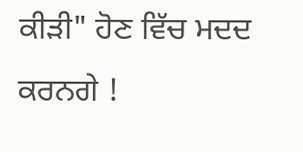ਕੀੜੀ" ਹੋਣ ਵਿੱਚ ਮਦਦ ਕਰਨਗੇ !